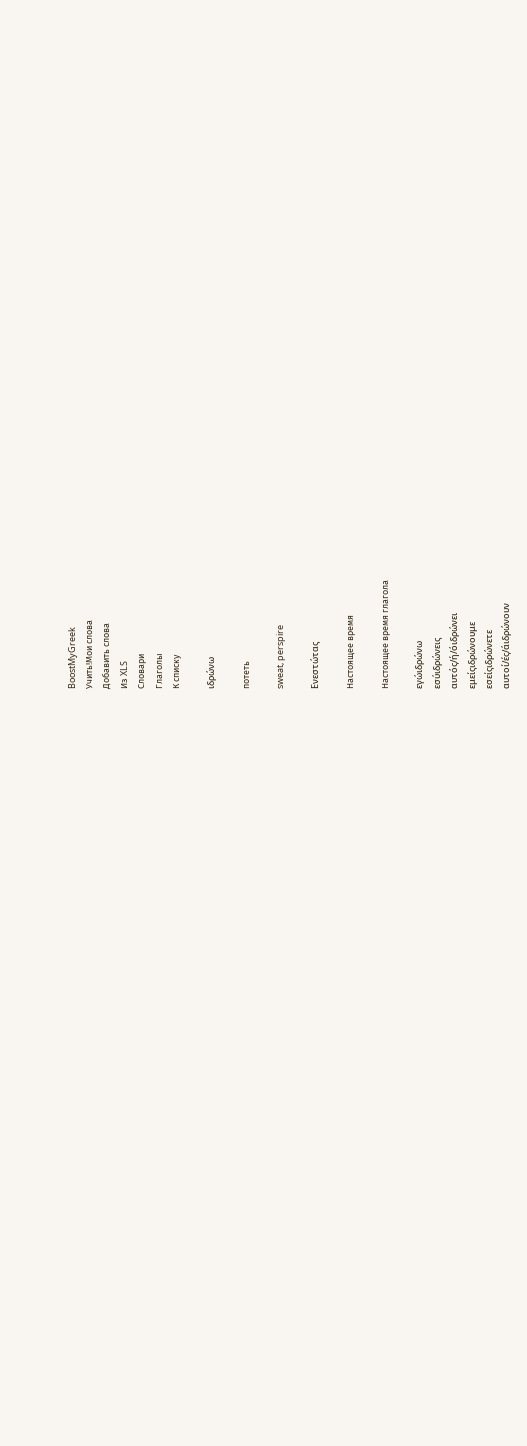BoostMyGreek
Учить!Мои слова
Добавить слова
Из XLS
Словари
Глаголы
К списку

ιδρώνω

потеть

sweat, perspire

Ενεστώτας

Настоящее время

Настоящее время глагола

εγώιδρώνω
εσύιδρώνεις
αυτός/ή/όιδρώνει
εμείςιδρώνουμε
εσείςιδρώνετε
αυτοί/ές/άιδρώνουν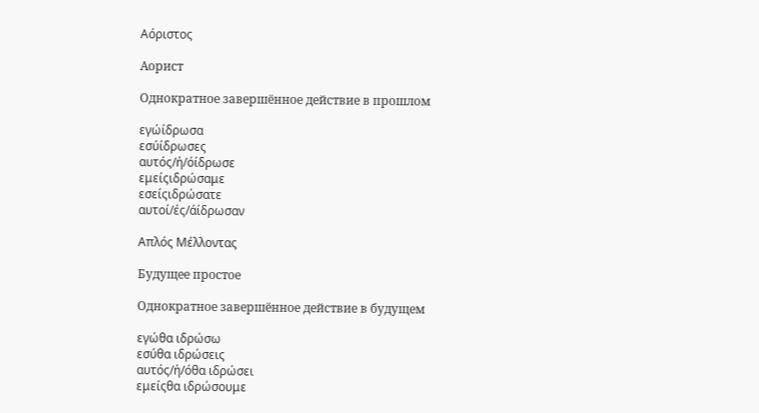Αόριστος

Аорист

Однократное завершённое действие в прошлом

εγώίδρωσα
εσύίδρωσες
αυτός/ή/όίδρωσε
εμείςιδρώσαμε
εσείςιδρώσατε
αυτοί/ές/άίδρωσαν

Απλός Μέλλοντας

Будущее простое

Однократное завершённое действие в будущем

εγώθα ιδρώσω
εσύθα ιδρώσεις
αυτός/ή/όθα ιδρώσει
εμείςθα ιδρώσουμε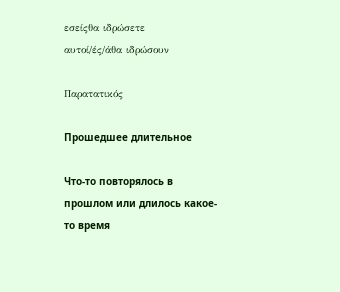εσείςθα ιδρώσετε
αυτοί/ές/άθα ιδρώσουν

Παρατατικός

Прошедшее длительное

Что-то повторялось в прошлом или длилось какое-то время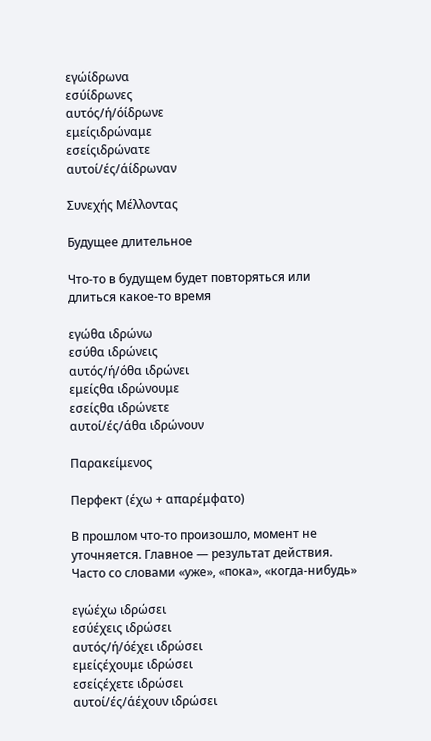εγώίδρωνα
εσύίδρωνες
αυτός/ή/όίδρωνε
εμείςιδρώναμε
εσείςιδρώνατε
αυτοί/ές/άίδρωναν

Συνεχής Μέλλοντας

Будущее длительное

Что-то в будущем будет повторяться или длиться какое-то время

εγώθα ιδρώνω
εσύθα ιδρώνεις
αυτός/ή/όθα ιδρώνει
εμείςθα ιδρώνουμε
εσείςθα ιδρώνετε
αυτοί/ές/άθα ιδρώνουν

Παρακείμενος

Перфект (έχω + απαρέμφατο)

В прошлом что-то произошло, момент не уточняется. Главное — результат действия. Часто со словами «уже», «пока», «когда-нибудь»

εγώέχω ιδρώσει
εσύέχεις ιδρώσει
αυτός/ή/όέχει ιδρώσει
εμείςέχουμε ιδρώσει
εσείςέχετε ιδρώσει
αυτοί/ές/άέχουν ιδρώσει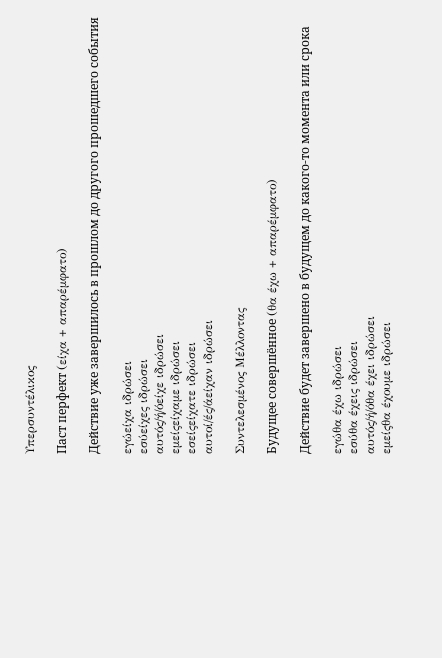Υπερσυντέλικος

Паст перфект (είχα + απαρέμφατο)

Действие уже завершилось в прошлом до другого прошедшего события

εγώείχα ιδρώσει
εσύείχες ιδρώσει
αυτός/ή/όείχε ιδρώσει
εμείςείχαμε ιδρώσει
εσείςείχατε ιδρώσει
αυτοί/ές/άείχαν ιδρώσει

Συντελεσμένος Μέλλοντας

Будущее совершённое (θα έχω + απαρέμφατο)

Действие будет завершено в будущем до какого-то момента или срока

εγώθα έχω ιδρώσει
εσύθα έχεις ιδρώσει
αυτός/ή/όθα έχει ιδρώσει
εμείςθα έχουμε ιδρώσει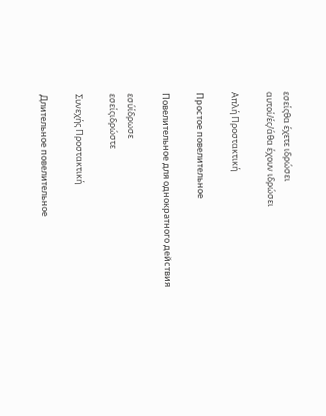εσείςθα έχετε ιδρώσει
αυτοί/ές/άθα έχουν ιδρώσει

Απλή Προστακτική

Простое повелительное

Повелительное для однократного действия

εσύίδρωσε
εσείςιδρώστε

Συνεχής Προστακτική

Длительное повелительное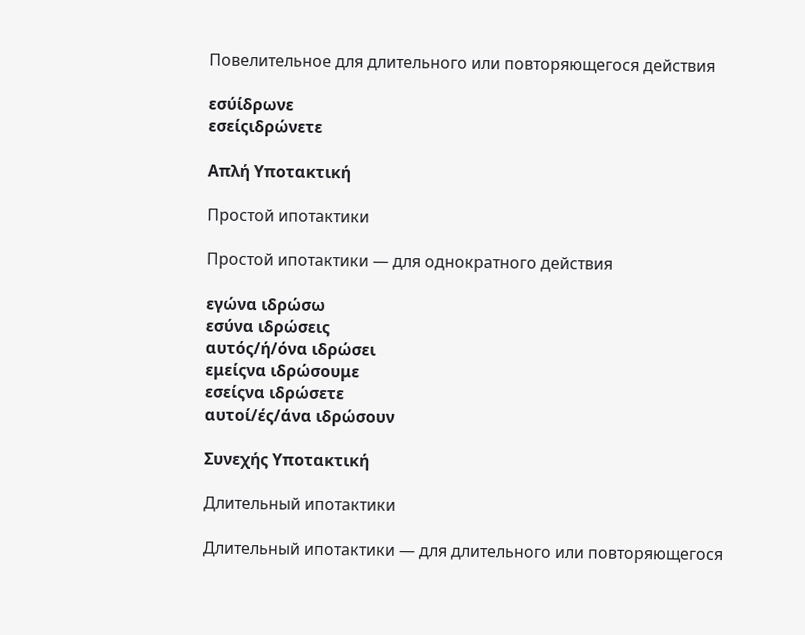Повелительное для длительного или повторяющегося действия

εσύίδρωνε
εσείςιδρώνετε

Απλή Υποτακτική

Простой ипотактики

Простой ипотактики — для однократного действия

εγώνα ιδρώσω
εσύνα ιδρώσεις
αυτός/ή/όνα ιδρώσει
εμείςνα ιδρώσουμε
εσείςνα ιδρώσετε
αυτοί/ές/άνα ιδρώσουν

Συνεχής Υποτακτική

Длительный ипотактики

Длительный ипотактики — для длительного или повторяющегося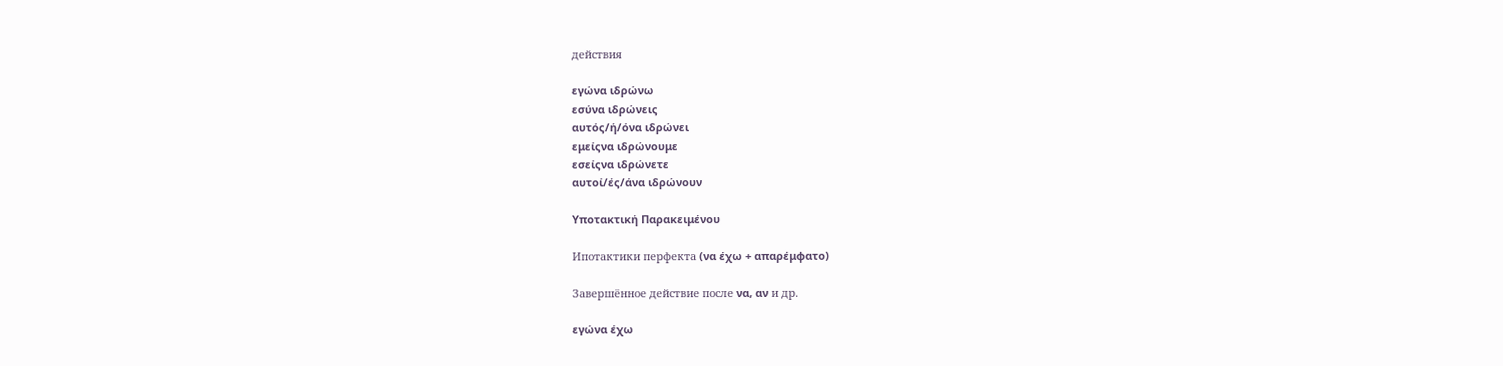действия

εγώνα ιδρώνω
εσύνα ιδρώνεις
αυτός/ή/όνα ιδρώνει
εμείςνα ιδρώνουμε
εσείςνα ιδρώνετε
αυτοί/ές/άνα ιδρώνουν

Υποτακτική Παρακειμένου

Ипотактики перфекта (να έχω + απαρέμφατο)

Завершённое действие после να, αν и др.

εγώνα έχω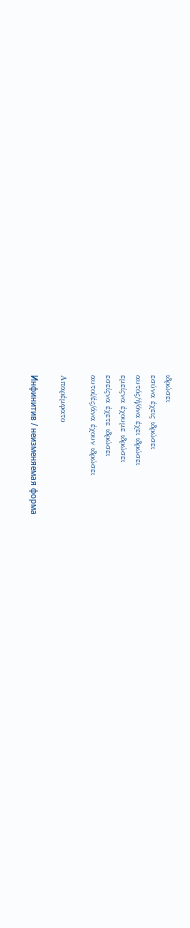ιδρώσει
εσύνα έχεις ιδρώσει
αυτός/ή/όνα έχει ιδρώσει
εμείςνα έχουμε ιδρώσει
εσείςνα έχετε ιδρώσει
αυτοί/ές/άνα έχουν ιδρώσει

Απαρέμφατο

Инфинитив / неизменяемая форма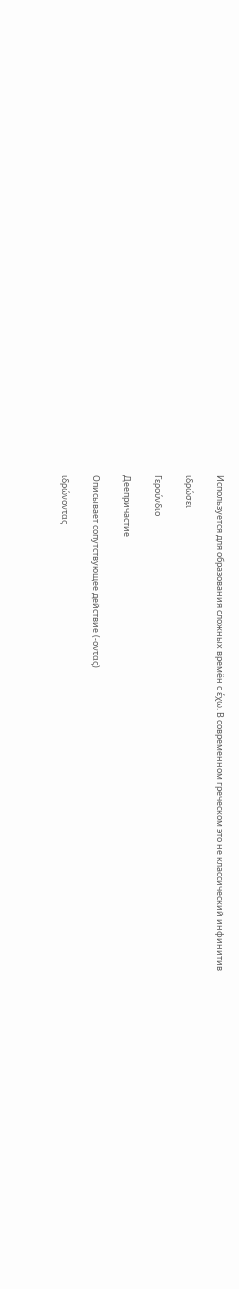Используется для образования сложных времён с έχω. В современном греческом это не классический инфинитив

ιδρώσει

Γερούνδιο

Деепричастие

Описывает сопутствующее действие (-οντας)

ιδρώνοντας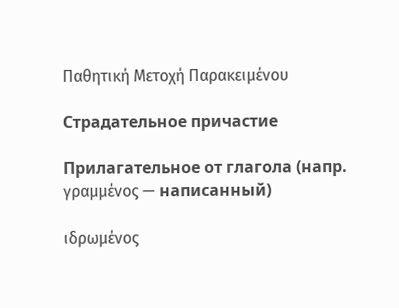Παθητική Μετοχή Παρακειμένου

Страдательное причастие

Прилагательное от глагола (напр. γραμμένος — написанный)

ιδρωμένος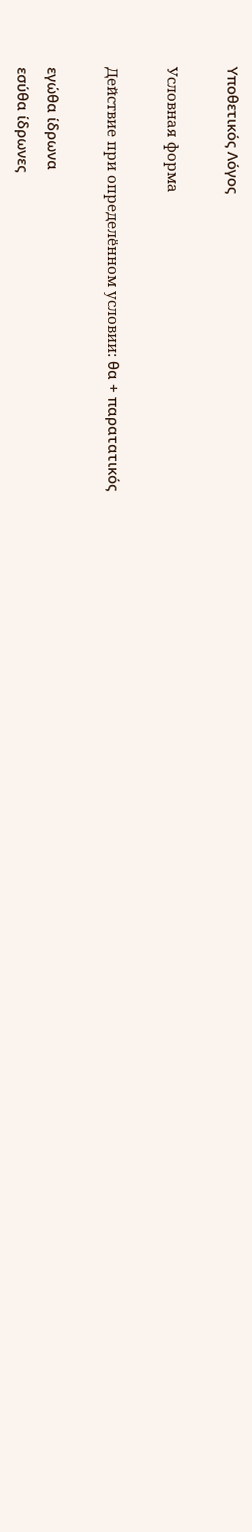Υποθετικός Λόγος

Условная форма

Действие при определённом условии: θα + παρατατικός

εγώθα ίδρωνα
εσύθα ίδρωνες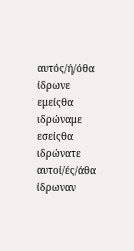αυτός/ή/όθα ίδρωνε
εμείςθα ιδρώναμε
εσείςθα ιδρώνατε
αυτοί/ές/άθα ίδρωναν